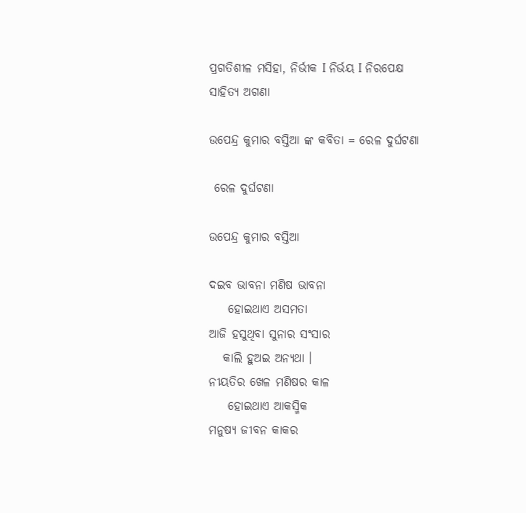ପ୍ରଗତିଶୀଳ ମସିହା, ନିର୍ଭୀକ I ନିର୍ଭୟ I ନିରପେକ୍ଷ
ସାହିତ୍ୟ ଅଗଣା

ଉପେନ୍ଦ୍ର କୁମାର ବସ୍ତିଆ ଙ୍କ କବିତା = ରେଳ ଦୁର୍ଘଟଣା

 ରେଳ ଦୁର୍ଘଟଣା

ଉପେନ୍ଦ୍ର କୁମାର ବସ୍ତିଆ

ଦଇବ ଭାବନା ମଣିଷ ଭାବନା
    ହୋଇଥାଏ ଅସମତା
ଆଜି ହସୁଥିବା ସୁନାର ସଂସାର
   କାଲି ହୁଅଇ ଅନ୍ୟଥା ।
ନୀୟତିର ଖେଳ ମଣିଷର କାଳ
    ହୋଇଥାଏ ଆକସ୍ମିକ
ମନୁଷ୍ୟ ଜୀବନ କାକର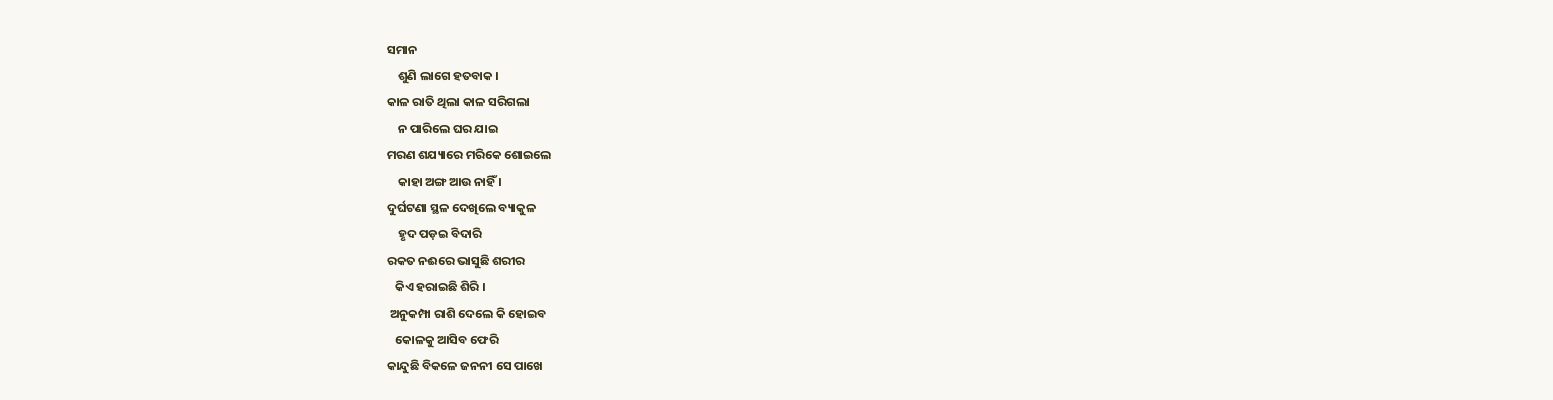ସମାନ
    ଶୁଣି ଲାଗେ ହତବାକ ।
କାଳ ରାତି ଥିଲା କାଳ ସରିଗଲା
    ନ ପାରିଲେ ଘର ଯାଇ
ମରଣ ଶଯ୍ୟାରେ ମରିକେ ଶୋଇଲେ
    କାହା ଅଙ୍ଗ ଆଉ ନାହିଁ ।
ଦୁର୍ଘଟଣା ସ୍ଥଳ ଦେଖିଲେ ବ୍ୟାକୁଳ
    ହୃଦ ପଡ଼ଇ ବିଦାରି
ରକତ ନଈରେ ଭାସୁଛି ଶରୀର
   କିଏ ହରାଇଛି ଶିରି ।
 ଅନୁକମ୍ପା ରାଶି ଦେଲେ କି ହୋଇବ
   କୋଳକୁ ଆସିବ ଫେରି
କାନ୍ଦୁଛି ବିକଳେ ଜନନୀ ସେ ପାଖେ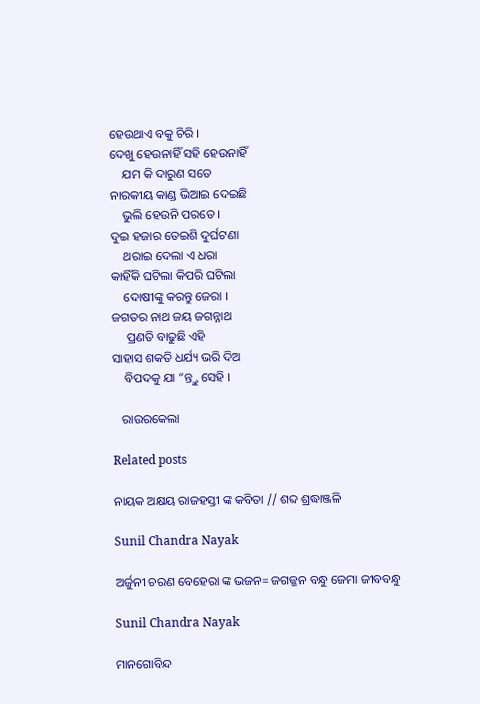ହେଉଥାଏ ବକୁ ଚିରି ।
ଦେଖୁ ହେଉନାହିଁ ସହି ହେଉନାହିଁ
    ଯମ କି ଦାରୁଣ ସତେ
ନାରକୀୟ କାଣ୍ଡ ଭିଆଇ ଦେଇଛି
    ଭୁଲି ହେଉନି ପରତେ ।
ଦୁଇ ହଜାର ତେଇଶି ଦୁର୍ଘଟଣା
    ଥରାଇ ଦେଲା ଏ ଧରା
କାହିଁକି ଘଟିଲା କିପରି ଘଟିଲା
    ଦୋଷୀଙ୍କୁ କରନ୍ତୁ ଜେରା ।
ଜଗତର ନାଥ ଜୟ ଜଗନ୍ନାଥ
     ପ୍ରଣତି ବାଢୁଛି ଏହି
ସାହାସ ଶକତି ଧର୍ଯ୍ୟ ଭରି ଦିଅ
    ବିପଦକୁ ଯା “ନ୍ତ୍ତୁ ସେହି ।

   ରାଉରକେଲା

Related posts

ନାୟକ ଅକ୍ଷୟ ରାଜହସ୍ତୀ ଙ୍କ କବିତା // ଶବ୍ଦ ଶ୍ରଦ୍ଧାଞ୍ଜଳି

Sunil Chandra Nayak

ଅର୍ଜୁନୀ ଚରଣ ବେହେରା ଙ୍କ ଭଜନ= ଜଗଜ୍ଜନ ବନ୍ଧୁ ଜେମା ଜୀବବନ୍ଧୁ

Sunil Chandra Nayak

ମାନଗୋବିନ୍ଦ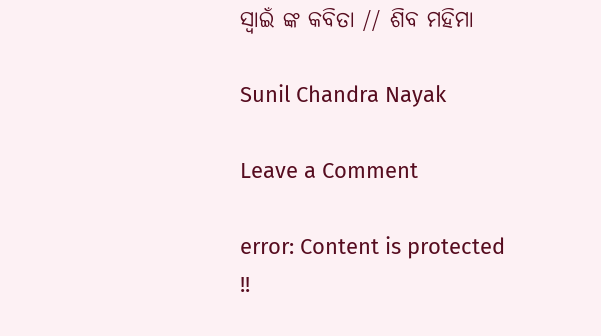ସ୍ବାଇଁ ଙ୍କ କବିତା // ଶିବ ମହିମା

Sunil Chandra Nayak

Leave a Comment

error: Content is protected !!